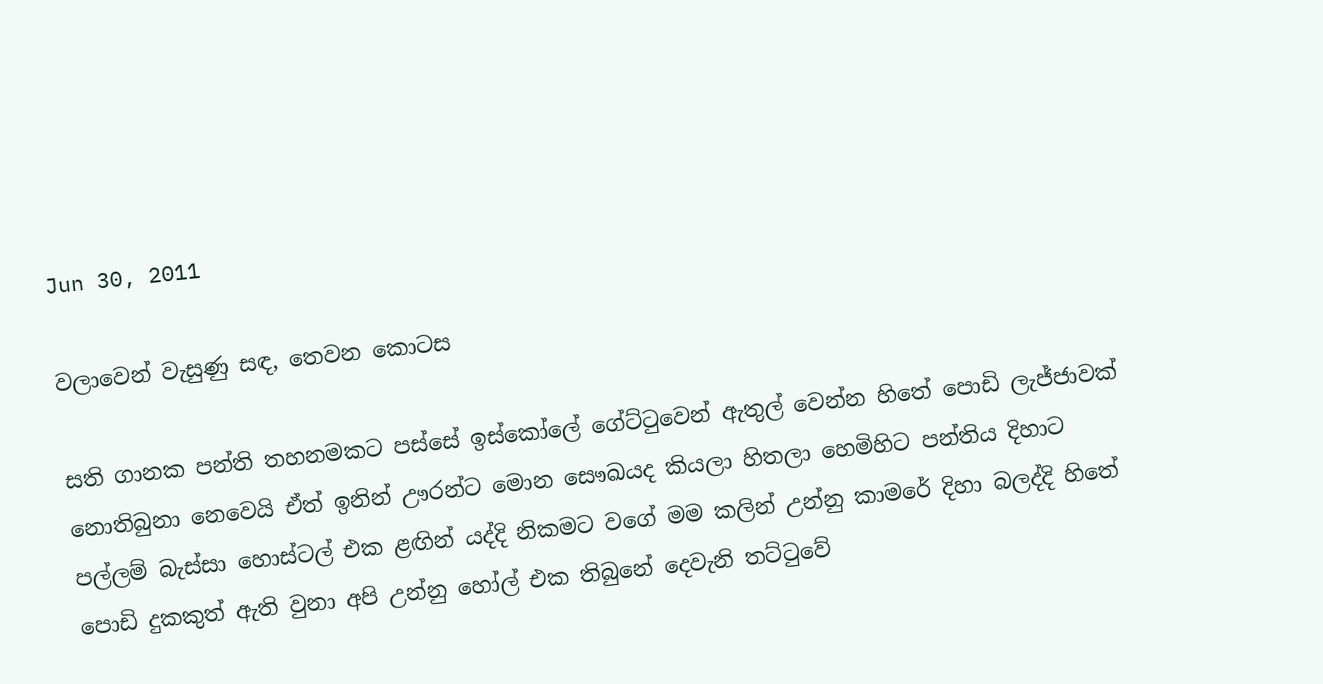Jun 30, 2011

වලාවෙන් වැසුණු සඳ, තෙවන කොටස

සති ගානක පන්ති තහනමකට පස්සේ ඉස්කෝලේ ගේට්ටුවෙන් ඇතුල් වෙන්න හිතේ පොඩි ලැජ්ජාවක් නොතිබුනා නෙවෙයි ඒත් ඉනින් ඌරන්ට මොන සෞඛයද කියලා හිතලා හෙමිහිට පන්තිය දිහාට පල්ලම් බැස්සා හොස්ටල් එක ළඟින් යද්දි නිකමට වගේ මම කලින් උන්නු කාමරේ දිහා බලද්දි හිතේ පොඩි දුකකුත් ඇති වුනා අපි උන්නු හෝල් එක තිබුනේ දෙවැනි තට්ටුවේ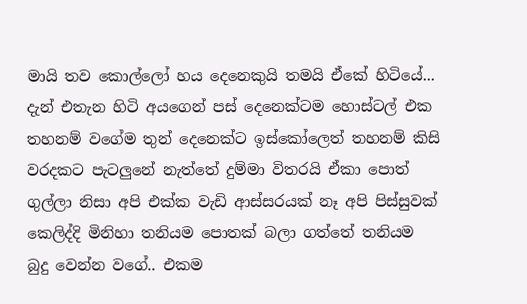මායි තව කොල්ලෝ හය දෙනෙකුයි තමයි ඒකේ හිටියේ...  දැන් එතැන හිටි අයගෙන් පස් දෙනෙක්ටම හොස්ටල් එක තහනම් වගේම තුන් දෙනෙක්ට ඉස්කෝලෙත් තහනම් කිසි වරදකට පැටලුනේ නැත්තේ දුම්මා විතරයි ඒකා පොත් ගුල්ලා නිසා අපි එක්ක වැඩි ආස්සරයක් නෑ අපි පිස්සුවක් කෙලිද්දි මිනිහා තනියම පොතක් බලා ගත්තේ තනියම බුදු වෙන්න වගේ.. එකම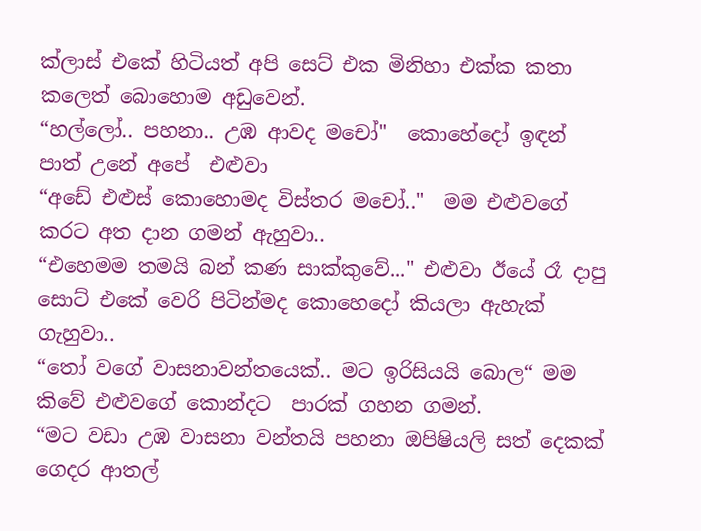ක්ලාස් එකේ හිටියත් අපි සෙට් එක මිනිහා එක්ක කතා කලෙත් බොහොම අඩුවෙන්.
“හල්ලෝ.. පහනා.. උඹ ආවද මචෝ"  කොහේදෝ ඉඳන් පාත් උනේ අපේ  එළුවා
“අඩේ එළුස් කොහොමද විස්තර මචෝ.."  මම එළුවගේ කරට අත දාන ගමන් ඇහුවා..
“එහෙමම තමයි බන් කණ සාක්කුවේ..." එළුවා ඊයේ රෑ දාපු සොට් එකේ වෙරි පිටින්මද කොහෙදෝ කියලා ඇහැක් ගැහුවා..
“තෝ වගේ වාසනාවන්තයෙක්.. මට ඉරිසියයි බොල“ මම කිවේ එළුවගේ කොන්දට  පාරක් ගහන ගමන්.
“මට වඩා උඹ වාසනා වන්තයි පහනා ඔපිෂියලි සත් දෙකක් ගෙදර ආතල්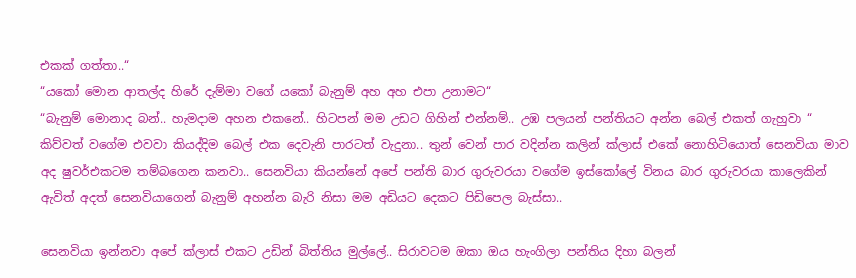එකක් ගත්තා..“
“යකෝ මොන ආතල්ද හිරේ දැම්මා වගේ යකෝ බැනුම් අහ අහ එපා උනාමට“
“බැනුම් මොනාද බන්.. හැමදාම අහන එකනේ.. හිටපන් මම උඩට ගිහින් එන්නම්.. උඹ පලයන් පන්තියට අන්න බෙල් එකත් ගැහුවා “ කිව්වත් වගේම එවවා කියද්දිම බෙල් එක දෙවැනි පාරටත් වැදුනා.. තුන් වෙන් පාර වදින්න කලින් ක්ලාස් එකේ නොහිටියොත් සෙනවියා මාව අද ෂුවර්එකටම තම්බගෙන කනවා.. සෙනවියා කියන්නේ අපේ පන්ති බාර ගුරුවරයා වගේම ඉස්කෝලේ විනය බාර ගුරුවරයා කාලෙකින් ඇවිත් අදත් සෙනවියාගෙන් බැනුම් අහන්න බැරි නිසා මම අඩියට දෙකට පිඩිපෙල බැස්සා..

සෙනවියා ඉන්නවා අපේ ක්ලාස් එකට උඩින් බිත්තිය මුල්ලේ.. සිරාවටම ඔකා ඔය හැංගිලා පන්තිය දිහා බලන්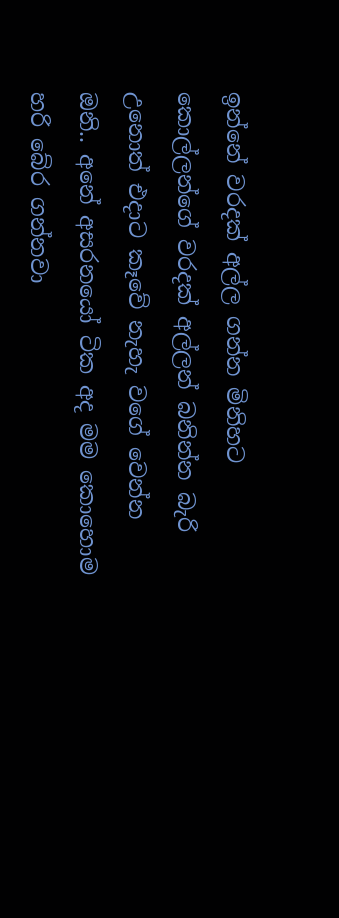ඉන්නේ වරදක් අල්ල ගන්න මිනිහට කොල්ලන්ගේ වරදක් අල්ලන් බනින්න බැරි උනොත් එදාට කෑවේ නැහැ වගේ වෙන්න ඔනි.. අනේ අසරනයෝ ටික අද මම කොහොම හරි බේර ගන්නවා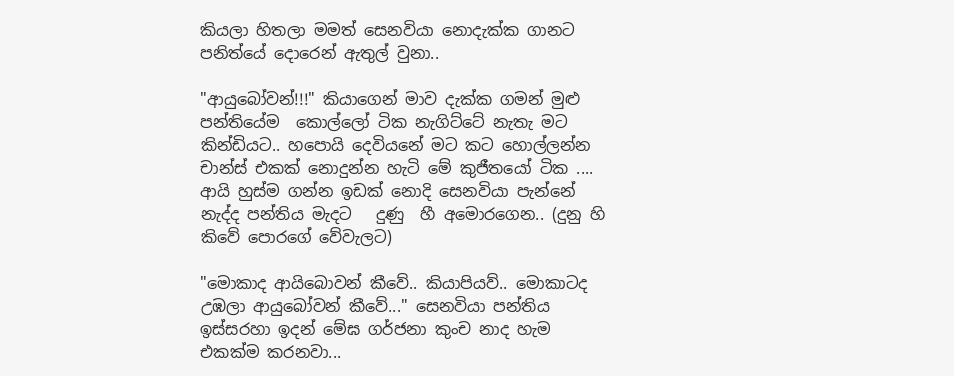කියලා හිතලා මමත් සෙනවියා නොදැක්ක ගානට පනිත්යේ දොරෙන් ඇතුල් වුනා..

"ආයුබෝවන්!!!" කියාගෙන් මාව දැක්ක ගමන් මුළු පන්තියේම  කොල්ලෝ ටික නැගිට්ටේ නැතැ මට කින්ඩියට.. හපොයි දෙවියනේ මට කට හොල්ලන්න  චාන්ස් එකක් නොදුන්න හැටි මේ කුජීතයෝ ටික .... ආයි හුස්ම ගන්න ඉඩක් නොදි සෙනවියා පැන්නේ නැද්ද පන්තිය මැදට   දුණු  හී අමොරගෙන.. (දුනු හි කිවේ පොරගේ වේවැලට)

"මොකාද ආයිබොවන් කීවේ.. කියාපියව්.. මොකාටද උඹලා ආයුබෝවන් කීවේ..." සෙනවියා පන්තිය ඉස්සරහා ඉදන් මේඝ ගර්ජනා කුංච නාද හැම එකක්ම කරනවා...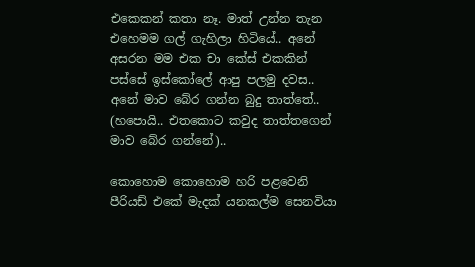එකෙකන් කතා නෑ. මාත් උන්න තැන එහෙමම ගල් ගැහිලා හිටියේ.. අනේ අසරන මම එක චා කේස් එකකින් පස්සේ ඉස්කෝලේ ආපු පලමු දවස.. අනේ මාව බේර ගන්න බුදු තාත්තේ.. (හපොයි.. එතකොට කවුද තාත්තගෙන් මාව බේර ගන්නේ)..

කොහොම කොහොම හරි පළවෙනි පීරියඩ් එකේ මැදක් යනකල්ම සෙනවියා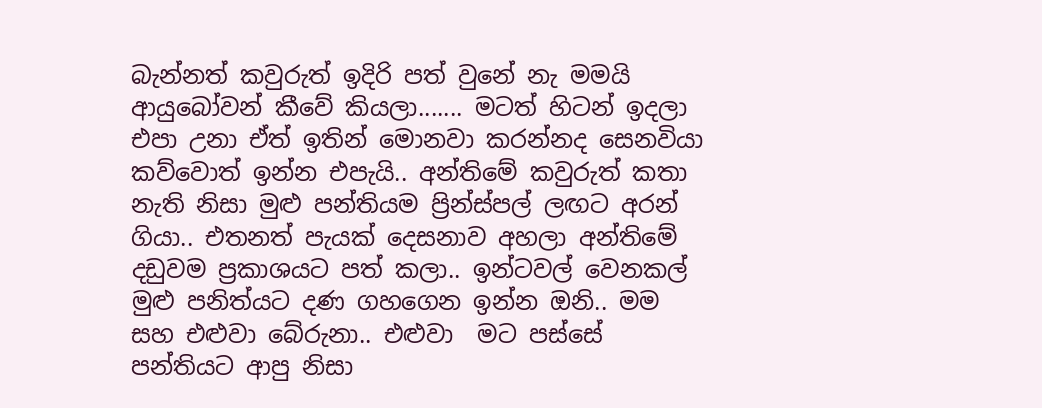බැන්නත් කවුරුත් ඉදිරි පත් වුනේ නැ මමයි ආයුබෝවන් කීවේ කියලා....... මටත් හිටන් ඉදලා එපා උනා ඒත් ඉතින් මොනවා කරන්නද සෙනවියා කව්වොත් ඉන්න එපැයි.. අන්තිමේ කවුරුත් කතා නැති නිසා මුළු පන්තියම ප්‍රින්ස්පල් ලඟට අරන් ගියා.. එතනත් පැයක් දෙසනාව අහලා අන්තිමේ දඩුවම ප්‍රකාශයට පත් කලා.. ඉන්ටවල් වෙනකල් මුළු පනිත්යට දණ ගහගෙන ඉන්න ඔනි.. මම සහ එළුවා බේරුනා.. එළුවා  මට පස්සේ පන්තියට ආපු නිසා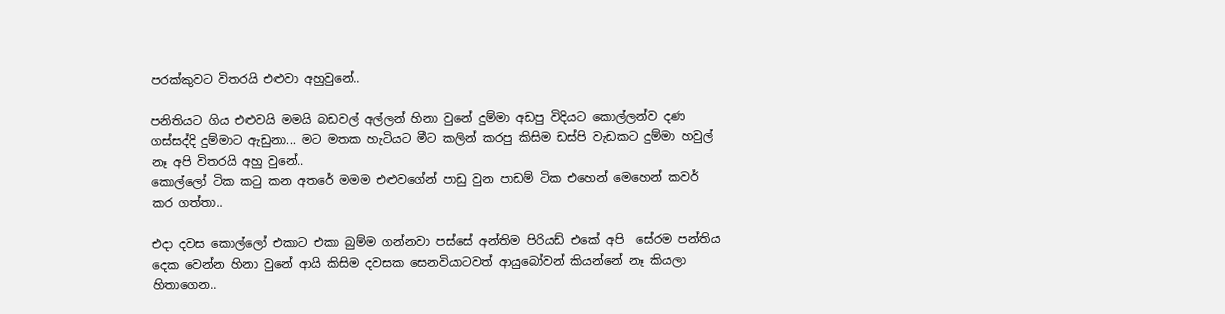පරක්කුවට විතරයි එළුවා අහුවුනේ..

පනිතියට‍ ගිය එළුවයි මමයි බඩවල් අල්ලන් හිනා වුනේ දුම්මා අඩපු විදියට කොල්ලන්ව දණ ගස්සද්දි දුම්මාට ඇඩුනා... මට මතක හැටියට මීට කලින් කරපු කිසිම ඩස්පි වැඩකට දුම්මා හවුල් නෑ අපි විතරයි අහු වුනේ..
කොල්ලෝ ටික කටු කන අතරේ මමම එළුවගේන් පාඩු වුන පාඩම් ටික එහෙන් මෙහෙන් කවර් කර ගත්තා..

එදා දවස කොල්ලෝ එකාට එකා බුම්ම ගන්නවා පස්සේ අන්තිම පිරියඩ් එකේ අපි  සේරම පන්තිය දෙක වෙන්න හිනා වුනේ ආයි කිසිම දවසක සෙනවියාටවත් ආයු‍බෝවන් කියන්නේ නෑ කියලා හිතාගෙන..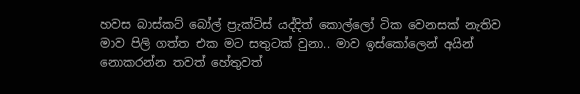හවස බාස්කට් බෝල් ප්‍රැක්ටිස් යද්දිත් කොල්ලෝ ටික වෙනසක් නැතිව මාව පිලි ගත්ත එක මට සතුටක් වුනා.. මාව ඉස්කෝලෙන් අයින් නොකරන්න තවත් හේතුවත්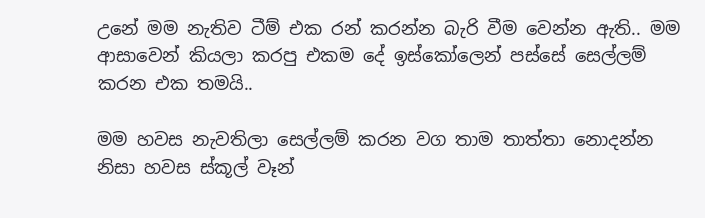උනේ මම නැතිව ටීම් එක රන් කරන්න බැරි වීම වෙන්න ඇති.. මම ආසාවෙන් කියලා කරපු එකම දේ ඉස්කෝලෙන් පස්සේ සෙල්ලම් කරන එක තමයි..

මම හවස නැවතිලා සෙල්ලම් කරන වග තාම තාත්තා නොදන්න නිසා හවස ස්කූල් වෑන්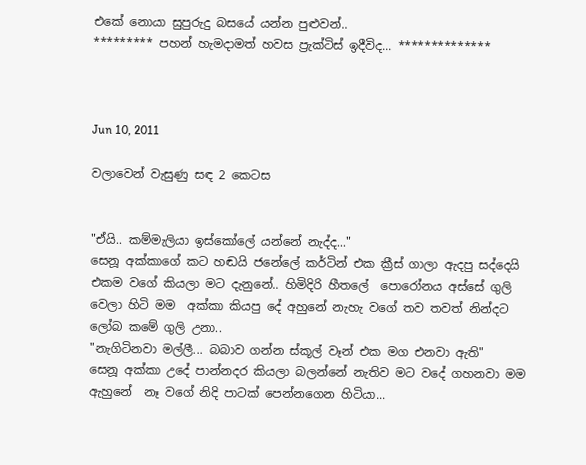එකේ නොයා සුපුරුදු බසයේ යන්න පුළුවන්..
********* පහන් හැමදාමත් හවස ප්‍රැක්ටිස් ඉදීවිද... **************



Jun 10, 2011

වලාවෙන් වැසුණු සඳ 2 කෙටස


"ඒයි.. කම්මැලියා ඉස්කෝලේ යන්නේ නැද්ද..."
සෙනූ අක්කාගේ කට හඬයි ජනේලේ කර්ටින් එක ක්‍රීස් ගාලා ඇදපු සද්දෙයි එකම වගේ කියලා මට දැනුනේ.. හිමිදිරි හීතලේ  පොරෝනය අස්සේ ගුලි වෙලා හිටි මම  අක්කා කියපු දේ අහුනේ නැහැ වගේ තව තවත් නින්දට ලෝබ කමේ ගුලි උනා..
"නැගිටිනවා මල්ලී... බබාව ගන්න ස්කූල් වෑන් එක මග එනවා ඇති"
සෙනූ අක්කා උදේ පාන්නදර කියලා බලන්නේ නැතිව මට වදේ ගහනවා මම ඇහුනේ  නෑ වගේ නිදි පාටක් පෙන්නගෙන හිටියා...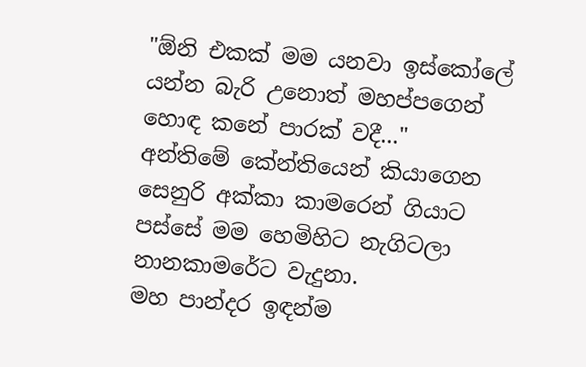"ඕනි එකක් මම යනවා ඉස්‍කෝලේ යන්න බැරි උනොත් මහප්පගෙන් හොඳ කනේ පාරක් වදී..."
අන්තිමේ කේන්තියෙන් කියාගෙන සෙනුරි අක්කා කා‍මරෙන් ගියාට පස්සේ මම හෙමිහිට නැගිටලා නානකාමරේට වැදුනා.
මහ පාන්දර ඉඳන්ම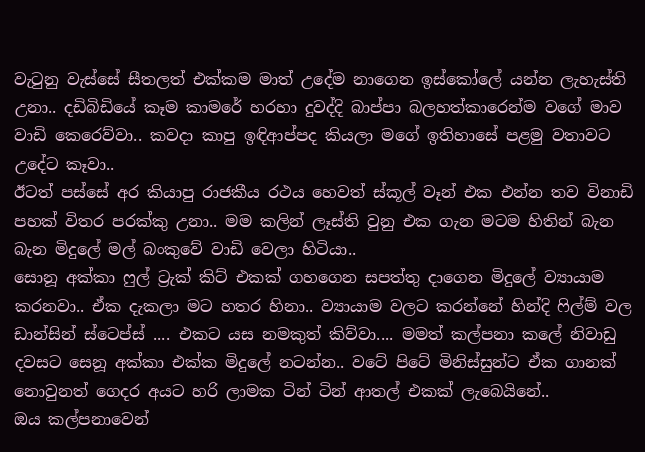වැටුනු වැස්සේ සීතලත් එක්කම මාත් උදේම නාගෙන ඉස්කෝලේ යන්න ලැහැස්ති උනා.. දඩිබිඩියේ කෑම කාමරේ හරහා දුවද්දි බාප්පා බලහත්කාරෙන්ම වගේ මාව වාඩි කෙරෙව්වා.. කවදා කාපු ඉඳිආප්පද කියලා මගේ ඉතිහාසේ පළමු වතාවට උදේට කෑවා..
ඊටත් පස්සේ අර කියාපු රාජකීය රථය හෙවත් ස්කූල් වෑන් එක එන්න තව විනාඩි පහක් විතර පරක්කු උනා.. මම කලින් ලෑස්ති වුනු එක ගැන මටම හිතින් බැන බැන මිදුලේ මල් බංකුවේ වාඩි වෙලා හිටියා..
සොනූ අක්කා ෆුල් ට්‍රැක් කිට් එකක් ගහගෙන සපත්තු දාගෙන මිදුලේ ව්‍යායාම කරනවා.. ඒක දැකලා මට හතර හිනා.. ව්‍යායාම වලට කරන්නේ හින්දි ෆිල්ම් වල ඩාන්සින් ස්ටෙප්ස් .... එකට යස නමකුත් කිව්වා.... මමත් කල්පනා කලේ නිවාඩු දවසට සෙනූ අක්කා එක්ක මිදුලේ නටන්න.. වටේ පිටේ මිනිස්සුන්ට ඒක ගානක් නොවුනත් ගෙදර අයට හරි ලාමක ටින් ටින් ආතල් එකක් ලැබෙයිනේ..
ඔය කල්පනාවෙන්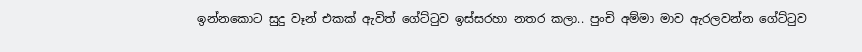ඉන්නකොට සුදු වෑන් එකක් ඇවිත් ගේට්ටුව ඉස්සරහා නතර කලා.. පුංචි අම්මා මාව ඇරලවන්න ගේට්ටුව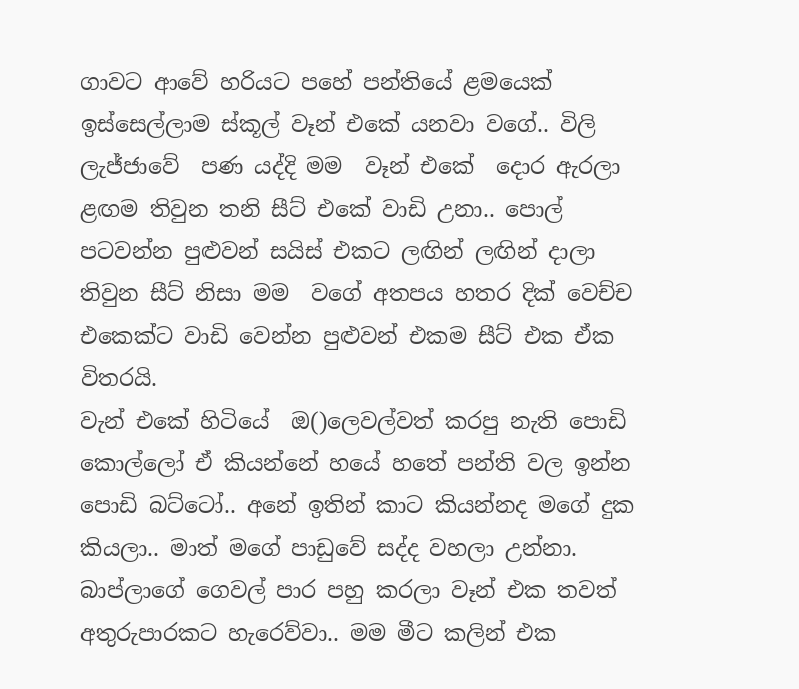ගාවට ආවේ හරියට පහේ පන්තියේ ළමයෙක් ඉස්සෙල්ලාම ස්කූල් වෑන් එකේ යනවා වගේ.. විලි ලැජ්ජාවේ  පණ යද්දි මම  වෑන් එකේ  දොර ඇරලා ළඟම තිවුන තනි සීට් එකේ වාඩි උනා.. පොල් පටවන්න පුළුවන් සයිස් එකට ලඟින් ලඟින් දාලා තිවුන සීට් නිසා මම  වගේ අතපය හතර දික් වෙච්ච එකෙක්ට වාඩි වෙන්න පුළුවන් එකම සීට් එක ඒක විතරයි.
වැන් එකේ හිටියේ  ඔ()ලෙවල්වත් කරපු නැති පොඩි කොල්ලෝ ඒ කියන්නේ හයේ හතේ පන්ති වල ඉන්න පොඩි බට්ටෝ.. අනේ ඉතින් කාට කියන්නද මගේ දුක  කියලා.. මාත් මගේ පාඩුවේ සද්ද වහලා උන්නා.
බාප්ලාගේ ගෙවල් පාර පහු කරලා වෑන් එක තවත් අතුරුපාරකට හැරෙව්වා.. මම මීට කලින් එක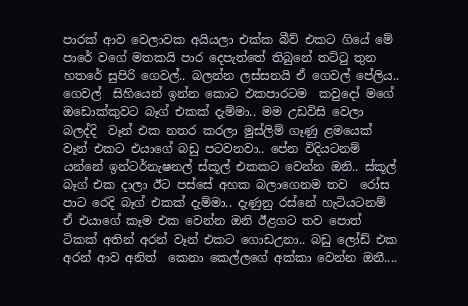පාරක් ආව වෙලාවක අයියලා එක්ක බීව් එකට ගියේ මේ පාරේ වගේ මතකයි පාර දෙපැත්තේ තිබුනේ තට්ටු තුන හතරේ සුපිරි ගෙවල්.. බලන්න ලස්සනයි ඒ ගෙවල් පේලිය..
ගෙවල්  සිහියෙන් ඉන්න කොට එකපාරටම  කවුදෝ මගේ ඔඩොක්කුවට බෑග් එකක් දැම්මා.. මම උඩවිසි වෙලා බලද්දි  වෑන් එක නතර කරලා මුස්ලිම් ගෑණු ළමයෙක් වෑන් එකට එයාගේ බඩු පටවනවා.. පේන විදියටනම් යන්නේ ඉන්ටර්නැෂනල් ස්කූල් එකකට වෙන්න ඔනි.. ස්කූල් බෑග් එක දාලා ඊට පස්සේ අහක බලාගෙනම තව  රෝස පාට රෙදි බෑග් එකක් දැම්මා.. දැණුනු රස්නේ හැටියටනම් ඒ එයාගේ කෑම එක වෙන්න ඔනි ඊළගට තව පොත් ටිකක් අතින් අරන් වෑන් එකට ගොඩඋනා.. බඩු ලෝඩ් එක අරන් ආව අනිත්  කෙනා කෙල්ලගේ අක්කා වෙන්න ඔනී....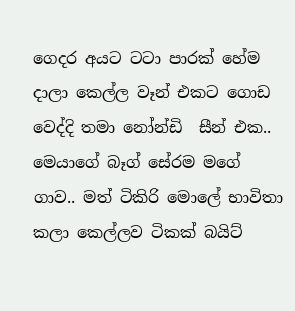ගෙදර අයට ටටා පාරක් හේම දාලා කෙල්ල වෑන් එකට ගොඩ වෙද්දි තමා නෝන්ඩි  සීන් එක.. මෙයාගේ බෑග් සේරම මගේ ගාව.. මත් ටිකිරි මොලේ භාවිතා කලා කෙල්ලව ටිකක් බයිට්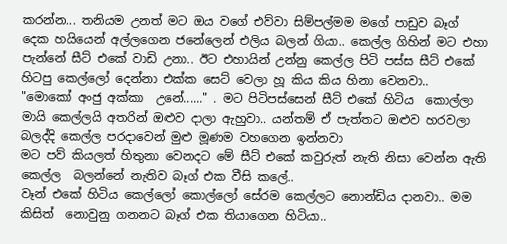කරන්න... තනියම උනත් මට ඔය වගේ එව්වා සිම්පල්මම මගේ පාඩුව බෑග් දෙක හයියෙන් අල්ලගෙන ජනේලෙන් එලිය බලන් ගියා.. කෙල්ල ගිහින් මට එහා පැන්නේ සීට් එකේ වාඩි උනා.. ඊට එහායින් උන්නු කෙල්ල පිටි පස්ස සීට් එකේ හිටපු කෙල්ලෝ දෙන්නා එක්ක සෙට් වෙලා හූ කිය කිය හිනා වෙනවා..
"මොකෝ අංජු අක්කා  උනේ......" . මට පිටිපස්සෙන් සීට් එකේ හිටිය  කොල්ලා මායි කෙල්ලයි අතරින් ඔළුව දාලා ඇහුවා.. යන්තම් ඒ පැත්තට ඔළුව හරවලා බලද්දි කෙල්ල පරදාවෙන් මුළු මූණම වහගෙන ඉන්නවා
මට පව් කියලත් හිතුනා වෙනදට මේ සීට් එකේ කවුරුත් නැති නිසා වෙන්න ඇති කෙල්ල  බලන්නේ නැතිව බෑග් එක වීසි කලේ..
වෑන් එකේ හිටිය කෙල්ලෝ කොල්ලෝ සේරම කෙල්ලට නොන්ඩිය දානවා.. මම කිසිත්  නොවුනු ගනනට බෑග් එක තියාගෙන හිටියා..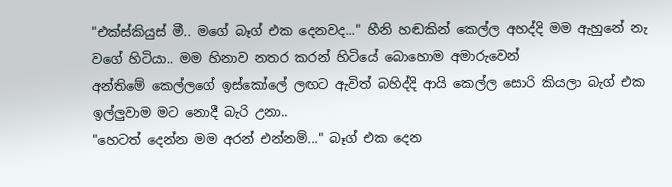"එක්ස්කියුස් මී.. මගේ බෑග් එක දෙනවද..." හීනි හඬකින් කෙල්ල අහද්දි මම ඇහුනේ නැ වගේ හිටියා.. මම හිනාව නතර කරන් හිටියේ බොහොම අමාරුවෙන්
අන්තිමේ කෙල්ලගේ ඉස්කෝලේ ලඟට ඇවිත් බහිද්දි ආයි කෙල්ල සොරි කියලා බැග් එක ඉල්ලුවාම මට නොදී බැරි උනා..
"හෙටත් දෙන්න මම අරන් එන්නම්..." බෑග් එක දෙන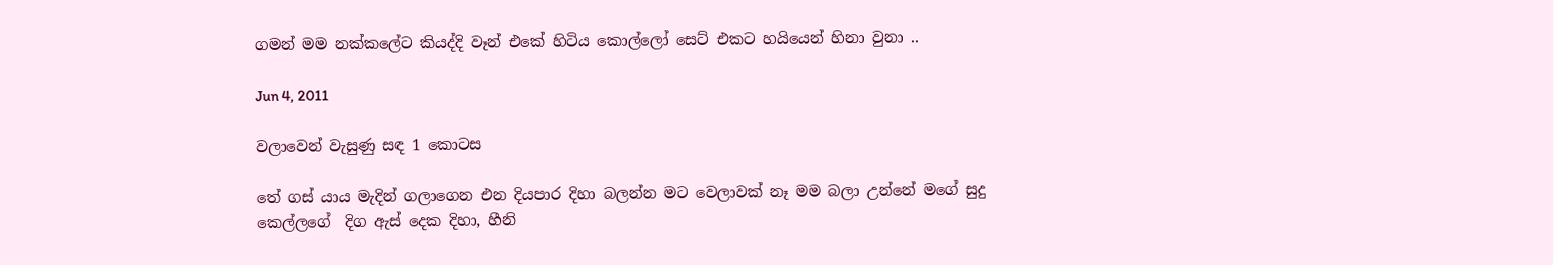ගමන් මම නක්කලේට කියද්දි වෑන් එකේ හිටිය කොල්ලෝ සෙට් එකට හයියෙන් හිනා වුනා ..

Jun 4, 2011

වලාවෙන් වැසුණු සඳ 1 කොටස

තේ ගස් යාය මැදින් ගලාගෙන එන දියපාර දිහා බලන්න මට වෙලාවක් නෑ මම බලා උන්නේ මගේ සුදු කෙල්ලගේ  දිග ඇස් දෙක දිහා, හීනි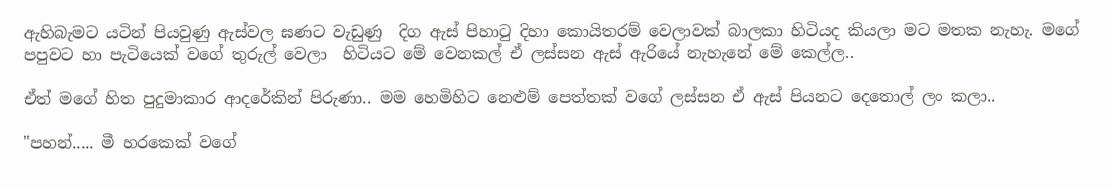ඇහිබැමට යටින් පියවුණු ඇස්වල ඝණට වැඩුණු  දිග ඇස් පිහාටු දිහා කොයිතරම් ‍වෙලාවක් බාලකා හිටියද කියලා මට මතක නැහැ. මගේ පපුවට හා පැටියෙක් වගේ තුරුල් වෙලා  හිටියට මේ වෙනකල් ඒ ලස්සන ඇස් ඇරියේ නැහැනේ මේ කෙල්ල..

ඒත් මගේ හිත පුදුමාකාර ආදරේකින් පිරුණා.. මම හෙමිහිට නෙළුම් පෙත්තක් වගේ ලස්සන ඒ ඇස් පියනට දෙතොල් ලං කලා..

"පහන්..... මී හරකෙක් වගේ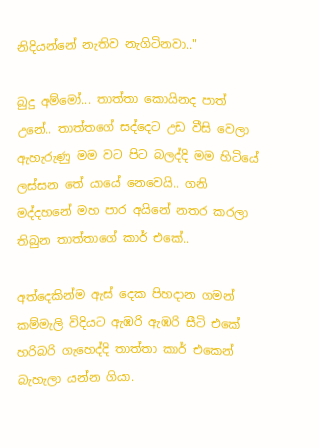නිදියන්නේ නැතිව නැගිටිනවා.."

බුදු අම්මෝ... තාත්තා කොයිනද පාත්  උනේ.. තාත්තගේ සද්දෙට උඩ වීසි වෙලා ඇහැරුණු මම වට පිට බලද්දි මම හිටියේ ලස්සන තේ යායේ නෙවෙයි.. ගනි මද්දහනේ මහ පාර අයිනේ නතර කරලා තිබුන තාත්තාගේ කාර් එකේ..

අත්දෙකින්ම ඇස් දෙක පිහදාන ගමන්  කම්මැලි විදියට ඇඹරි ඇඹරි සීටි එකේ හරිබරි ගැහෙද්දි තාත්තා කාර් එකෙන් බැහැලා යන්න ගියා.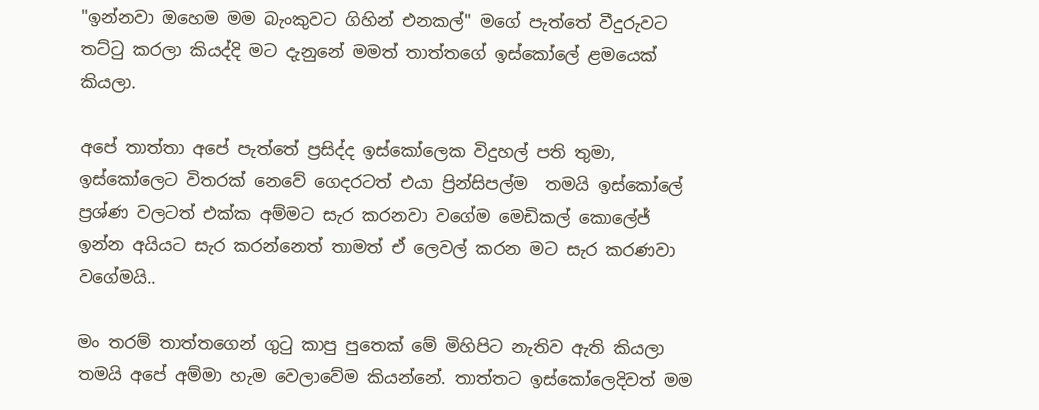"ඉන්නවා ඔහෙම මම බැංකුවට ගිහින් එනකල්" මගේ පැත්තේ වීදුරුවට තට්ටු කරලා කියද්දි මට දැනුනේ මමත් තාත්තගේ ඉස්කෝලේ ළමයෙක් කියලා.

අපේ තාත්තා අපේ පැත්තේ ප්‍රසිද්ද ඉස්කෝලෙක විදුහල් පති තුමා, ඉස්කෝලෙට විතරක් නෙවේ ගෙදරටත් එයා ප්‍රින්සිපල්ම  තමයි ඉස්කෝලේ ප්‍රශ්ණ වලටත් එක්ක අම්මට සැර කරනවා වගේම මෙඩිකල් කොලේජ් ඉන්න අයියට සැර කරන්නෙත් තාමත් ඒ ලෙවල් කරන මට සැර කරණවා වගේමයි..

මං තරම් තාත්තගෙන් ගුටු කාපු පුතෙක් මේ මිහිපිට නැතිව ඇති කියලා තමයි අපේ අම්මා හැම වෙලාවේම කියන්නේ. තාත්තට ඉස්කෝලෙදිවත් මම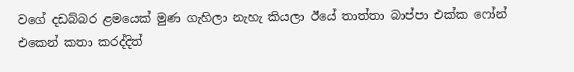වගේ දඩබ්බර ළමයෙක් මුණ ගැහිලා නැහැ කියලා ඊයේ තාත්තා බාප්පා එක්ක ෆෝන් එකෙන් කතා කරද්දිත්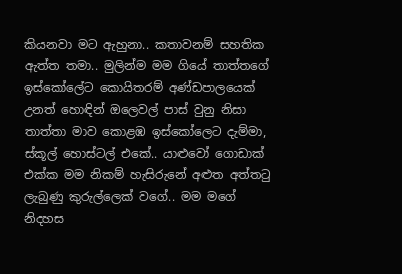කියනවා මට ඇහුනා.. කතාවනම් සහතික ඇත්ත තමා.. මුලින්ම මම ගියේ තාත්තගේ ඉස්කෝලේට කොයිතරම් අණ්ඩපාලයෙක් උනත් හොඳින් ඔලෙවල් පාස් වුනු නිසා තාත්තා මාව කොළඹ ඉස්කෝලෙට දැම්මා, ස්කූල් හොස්ටල් එකේ.. යාළුවෝ ගොඩාක් එක්ක මම නිකම් හැසිරුනේ අළුත අත්තටු ලැබුණු කුරුල්ලෙක් වගේ.. මම මගේ නිදහස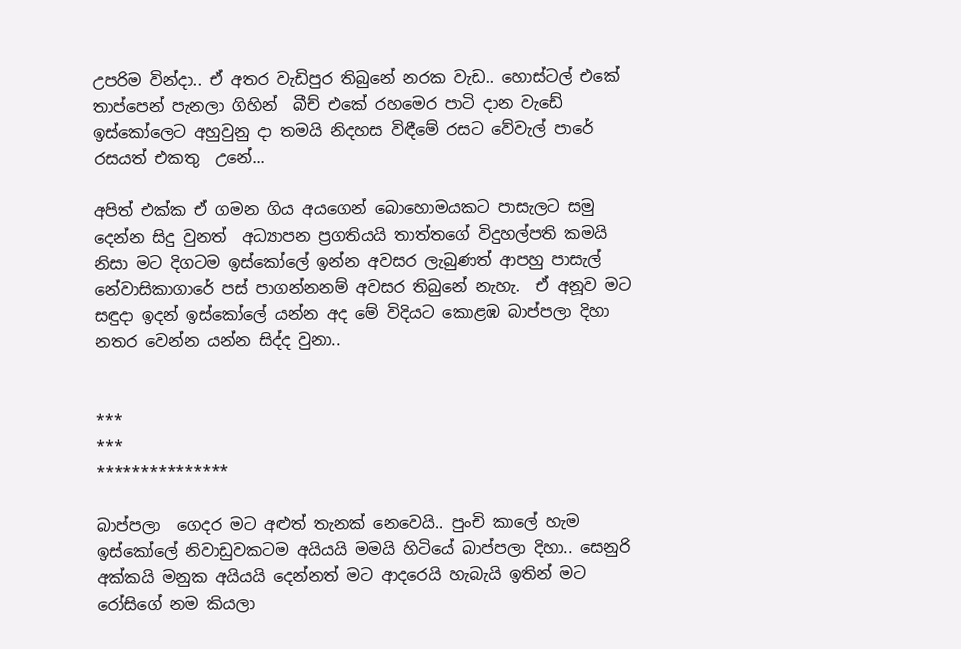උපරිම වින්දා.. ඒ අතර වැඩිපුර තිබුනේ නරක වැඩ.. හොස්ටල් එකේ තාප්පෙන් පැනලා ගිහින්  බීච් එකේ රහමෙර පාටි දාන වැඩේ ඉස්කෝලෙට අහුවුනු දා තමයි නිදහස විඳීමේ රසට වේවැල් පාරේ රසයත් එකතු  උනේ...

අපිත් එක්ක ඒ ගමන ගිය අයගෙන් බොහොමයකට පාසැලට සමු දෙන්න සිදු වුනත්  අධ්‍යාපන ප්‍රගතියයි තාත්තගේ විදුහල්පති කමයි නිසා මට දිගටම ඉස්කෝලේ ඉන්න අවසර ලැබුණත් ආපහු පාසැල් නේවාසිකාගාරේ පස් පාගන්නනම් අවසර තිබුනේ නැහැ.  ඒ අනූව මට  සඳුදා ඉදන් ඉස්කෝලේ යන්න අද මේ විදියට කොළඹ බාප්පලා දිහා නතර වෙන්න යන්න සිද්ද වුනා..


***
***
***************

බාප්පලා  ගෙදර මට අළුත් තැනක් නෙවෙයි.. පුංචි කාලේ හැම ඉස්කෝලේ නිවාඩුවකටම අයියයි මමයි හිටියේ බාප්පලා දිහා.. සෙනුරි අක්කයි මනුක අයියයි දෙන්නත් මට ආදරෙයි හැබැයි ඉතින් මට රෝසිගේ නම කියලා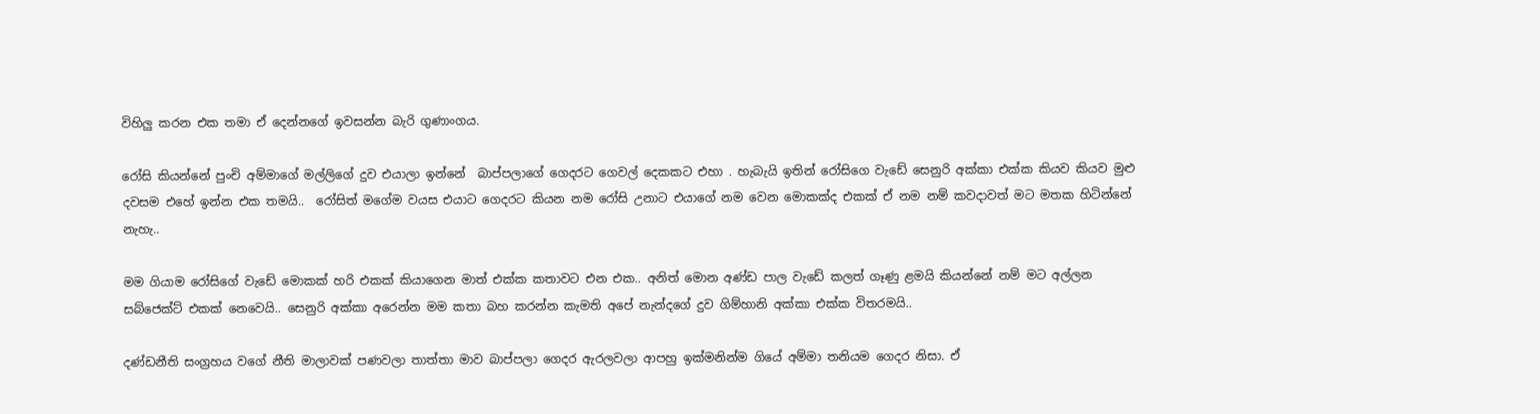විහිලු කරන එක තමා ඒ දෙන්නගේ ඉවසන්න බැරි ගුණාංගය.

රෝසි කියන්නේ පුංචි අම්මාගේ මල්ලිගේ දුව එයාලා ඉන්නේ  බාප්පලාගේ ගෙදරට ගෙවල් දෙකකට එහා . හැබැයි ඉතින් රෝසිගෙ වැඩේ සෙනුරි අක්කා එක්ක කියව කියව මුළු දවසම එහේ ඉන්න එක තමයි..  රෝසිත් මගේම වයස එයාට ගෙදරට කියන නම රෝසි උනාට එයාගේ නම වෙන මොකක්ද එකක් ඒ නම නම් කවදාවත් මට මතක හිටින්නේ නැහැ..

මම ගියාම රෝසිගේ වැඩේ මොකක් හරි එකක් කියාගෙන මාත් එක්ක කතාවට එන එක.. අනිත් මොන අණ්ඩ පාල වැඩේ කලත් ගෑණු ළමයි කියන්නේ නම් මට අල්ලන සබ්ජෙක්ට් එකක් නෙවෙයි.. සෙනුරි අක්කා අරෙන්න මම කතා බහ කරන්න කැමති අපේ නැන්දගේ දුව ගිම්හානි අක්කා එක්ක විතරමයි..

දණ්ඩනීති සංග්‍රහය ව‍ගේ නීති මාලාවක් පණවලා තාත්තා මාව බාප්පලා ගෙදර ඇරලවලා ආපහු ඉක්මනින්ම ගියේ අම්මා තනියම ගෙදර නිසා. ඒ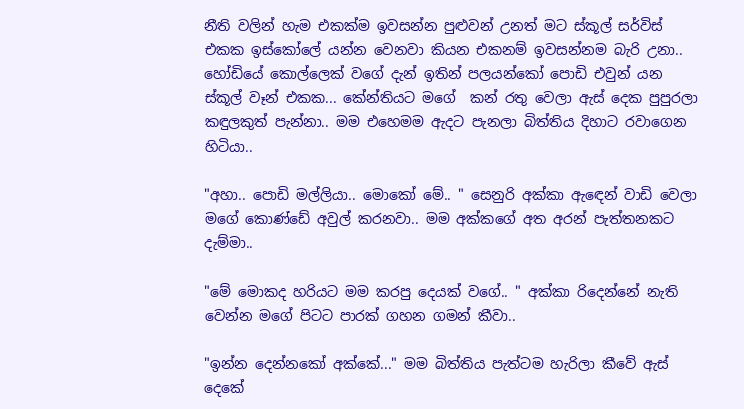නීති වලින් හැම එකක්ම ඉවසන්න පුළුවන් උනත් මට ස්කූල් සර්විස් එකක ඉස්කෝලේ යන්න වෙනවා කියන එකනම් ඉවසන්නම බැරි උනා.. හෝඩියේ කොල්ලෙක් වගේ දැන් ඉතින් පලයන්කෝ පොඩි එවුන් යන ස්කූල් වෑන් එකක... කේන්තියට මගේ  කන් රතු වෙලා ඇස් දෙක පුපුරලා කඳුලකුත් පැන්නා.. මම එහෙමම ඇදට පැනලා බිත්තිය දිහාට රවාගෙන හිටියා..

"අහා.. පොඩි මල්ලියා.. මොකෝ මේ.. " සෙනුරි අක්කා ඇඳෙන් වාඩි වෙලා මගේ කොණ්ඩේ අවුල් කරනවා.. මම අක්කගේ අත අරන් පැත්තනකට දැම්මා..

"මේ මොකද හරියට මම කරපු දෙයක් වගේ.. " අක්කා රිදෙන්නේ නැති වෙන්න මගේ පිටට පාරක් ගහන ගමන් කීවා..

"ඉන්න දෙන්නකෝ අක්කේ..." මම බිත්තිය පැත්ටම හැරිලා කීවේ ඇස්  දෙකේ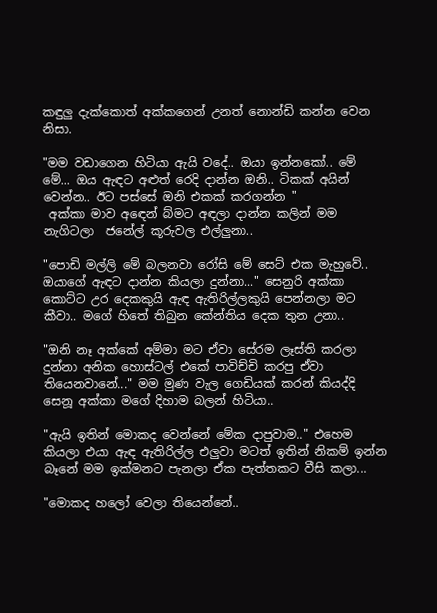කඳුලු දැක්කොත් අක්කගෙන් උනත් නොන්ඩි කන්න වෙන නිසා.

"මම වඩාගෙන හිටියා ඇයි වදේ.. ඔයා ඉන්නකෝ.. මේ මේ... ඔය ඇඳට අළුත් රෙදි දාන්න ඔනි.. ටිකක් අයින් වෙන්න.. ඊට පස්සේ ඔනි එකක් කරගන්න "
 අක්කා මාව අඳෙන් බ්මට අඳලා දාන්න කලින් මම නැගිටලා  ජනේල් කූරුවල එල්ලුනා..

"පොඩි මල්ලි මේ බලනවා රෝසි මේ සෙට් එක මැහුවේ.. ඔයාගේ ඇඳට දාන්න කියලා දුන්නා..." සෙනුරි අක්කා කොට්ට උර දෙකකුයි ඇඳ ඇතිරිල්ලකුයි පෙන්නලා මට කීවා.. මගේ හිතේ තිබුන කේන්තිය දෙක තුන උනා..

"ඔනි නෑ අක්කේ අම්මා ම‍ට ඒවා සේරම ලෑස්ති කරලා දුන්නා අනික හොස්ටල් එකේ පාවිච්චි කරපු ඒවා තියෙනවානේ..." මම මුණ වැල ගෙඩියක් කරන් කියද්දි සෙනූ අක්කා මගේ දිහාම බලන් හිටියා..

"ඇයි ඉතින් මොකද වෙන්නේ මේක දාපුවාම.." එහෙම කියලා එයා ඇඳ ඇතිරිල්ල එලුවා මටත් ඉතින් නිකම් ඉන්න බෑනේ මම ඉක්මනට පැනලා ඒක පැත්තකට වීසි කලා...

"මොකද හලෝ වෙලා තියෙන්නේ..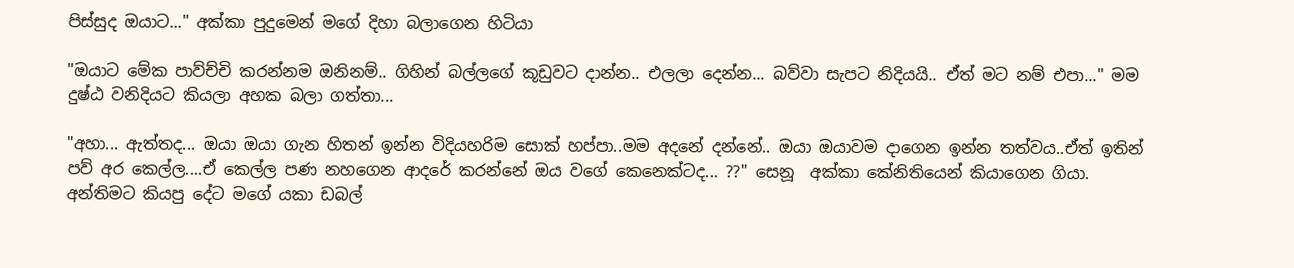පිස්සුද ඔයාට..." අක්කා පුදුමෙන් මගේ දිහා බලාගෙන හිටියා

"ඔයාට මේක පාව්ච්චි කරන්නම ඔනිනම්.. ගිහින් බල්ලගේ කූඩුවට දාන්න.. එලලා දෙන්න... බව්වා සැපට නිදියයි.. ඒත් මට නම් එපා..." මම දුෂ්ඨ වනිදියට කියලා අහක බලා ගත්තා...

"අහා... ඇත්තද... ඔයා ඔයා ගැන හිතන් ඉන්න විදියහරිම සොක් හප්පා..මම අදනේ දන්නේ.. ඔයා ඔයාවම දාගෙන ඉන්න තත්වය..ඒත් ඉතින් පව් අර කෙල්ල....ඒ කෙල්ල පණ නහගෙන ආදරේ කරන්නේ ඔය වගේ කෙනෙක්ටද... ??" සෙනූ  අක්කා කේනිතියෙන් කියාගෙන ගියා. අන්තිමට කියපු දේට මගේ යකා ඩබල්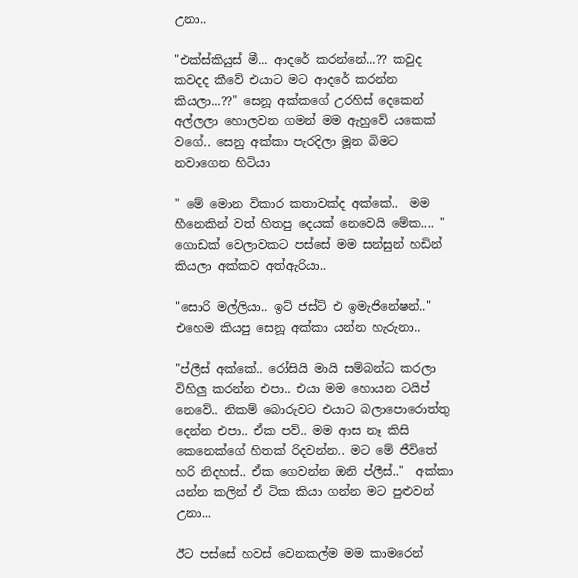උනා..

"එක්ස්කියුස් මී... ආදරේ කරන්නේ...?? කවුද කවදද කීවේ එයාට මට ආදරේ කරන්න කියලා...??" සෙනූ අක්කගේ උරහිස් දෙකෙන් අල්ලලා හොලවන ගමන් මම ඇහුවේ යකෙක් වගේ.. සෙනු අක්කා පැරදිලා මූන බිමට නවාගෙන හිටියා

" මේ මොන විකාර කතාවක්ද අක්කේ..  මම හීනෙකින් වත් හිතපු දෙයක් නෙවෙයි මේක.... " ගොඩක් වෙලාවකට පස්සේ මම සන්සුන් හඩින් කියලා අක්කව අත්ඇරියා..

"සොරි මල්ලියා.. ඉට් ජස්ට් එ ඉමැජිනේෂන්.." එහෙම කියපු සෙනූ අක්කා යන්න හැරුනා..

"ප්ලීස් අක්කේ.. රෝසියි මායි සම්බන්ධ කරලා විහිලු කරන්න එපා.. එයා මම හොයන ටයිප් නෙවේ.. නිකම් බොරුවට එයාට බලාපොරොත්තු දෙන්න එපා.. ඒක පව්.. මම ආස නෑ කිසි කෙනෙක්ගේ හිතක් රිදවන්න.. මට මේ ජීවිතේ හරි නිදහස්.. ඒක ගෙවන්න ඔනි ප්ලීස්.."  අක්කා යන්න කලින් ඒ ටික කියා ගන්න මට පුළුවන් උනා...

ඊට පස්සේ හවස් වෙනකල්ම මම කාමරෙන්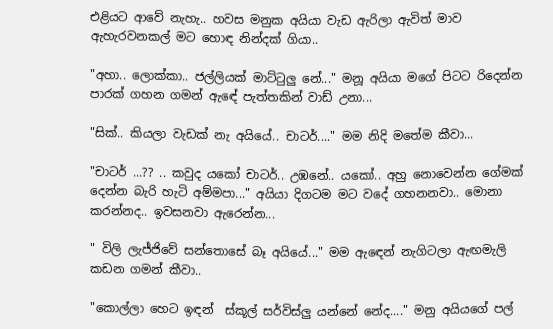එළියට ආවේ නැහැ.. හවස මනුක අයියා වැඩ ඇරිලා ඇවිත් මාව ඇහැරවනකල් මට හොඳ නින්දක් ගියා..

"අහා.. ලොක්කා.. ජල්ලියක් මාට්ටුලු නේ..." මනූ අයියා මගේ පිටට රිදෙන්න පාරක් ගහන ගමන් ඇඳේ පැත්තකින් වාඩ් උනා...

"සික්.. කියලා වැඩක් නැ අයියේ.. චාටර්...." මම නිදි මතේම කීවා...

"චාටර් ...?? .. කවුද යකෝ චාටර්.. උඹනේ.. යකෝ.. අහු නොවෙන්න ගේමක් දෙන්න බැරි හැටි අම්මපා..." අයියා දිගටම මට වදේ ගහනනවා.. මොනා කරන්නද.. ඉවසනවා ඇරෙන්න...

" විලි ලැජ්ජිවේ සන්තොසේ බෑ අයියේ..." මම ඇඳෙන් නැගිටලා ඇඟමැලි කඩන ගමන් කීවා..

"කොල්ලා හෙට ඉඳන්  ස්කූල් සර්විස්ලු යන්නේ නේද...." මනු අයියගේ පල්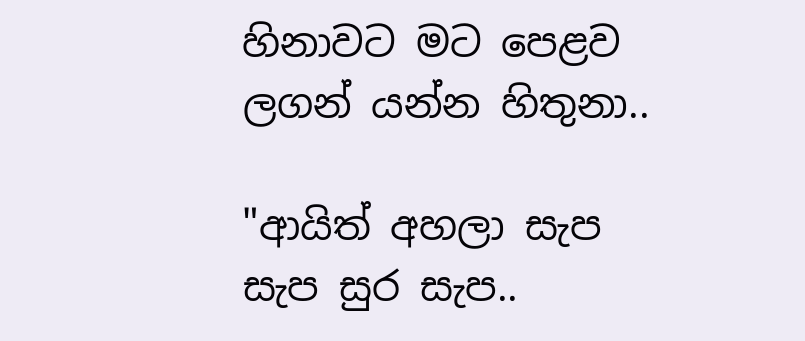හිනාවට මට පෙළව ලගන් යන්න හිතුනා..

"ආයිත් අහලා සැප සැප සුර සැප..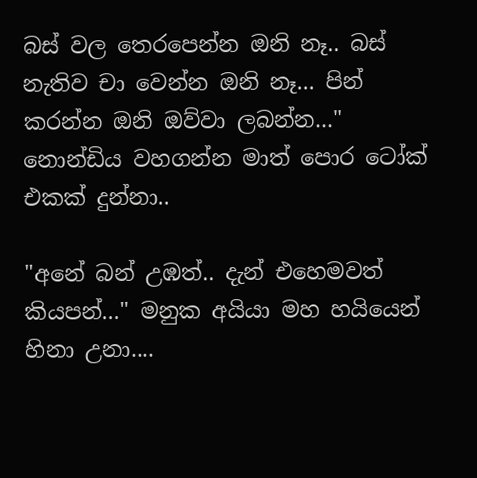බස් වල තෙරපෙන්න ඔනි නෑ.. බස් නැතිව චා වෙන්න ඔනි නෑ... පින් කරන්න ඔනි ඔව්වා ලබන්න..." නොන්ඩිය වහගන්න මාත් පොර ටෝක් එකක් දුන්නා..

"අනේ බන් උඹත්.. දැන් එහෙමවත් කියපන්..." මනුක අයියා මහ හයියෙන් හිනා උනා....